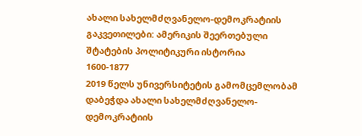ახალი სახელმძღვანელო-დემოკრატიის გაკვეთილები: ამერიკის შეერთებული შტატების პოლიტიკური ისტორია
1600-1877
2019 წელს უნივერსიტეტის გამომცემლობამ დაბეჭდა ახალი სახელმძღვანელო-დემოკრატიის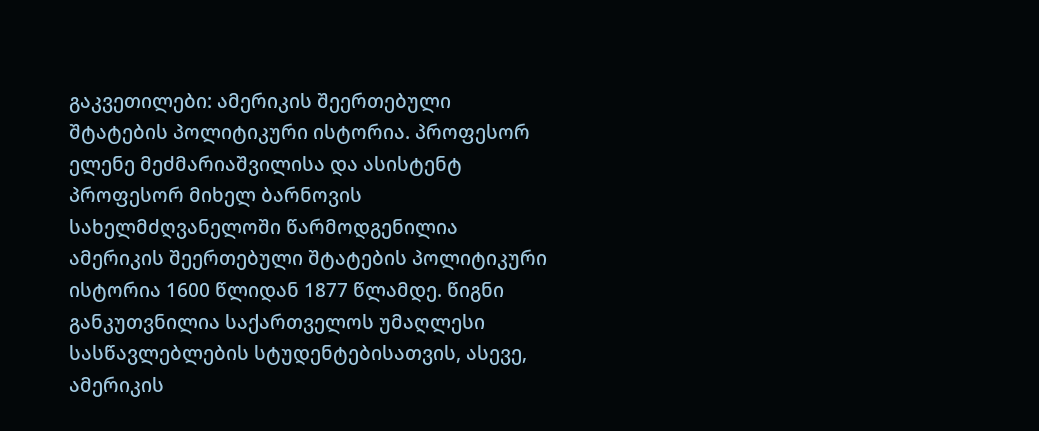გაკვეთილები: ამერიკის შეერთებული შტატების პოლიტიკური ისტორია. პროფესორ ელენე მეძმარიაშვილისა და ასისტენტ პროფესორ მიხელ ბარნოვის სახელმძღვანელოში წარმოდგენილია ამერიკის შეერთებული შტატების პოლიტიკური ისტორია 1600 წლიდან 1877 წლამდე. წიგნი განკუთვნილია საქართველოს უმაღლესი სასწავლებლების სტუდენტებისათვის, ასევე, ამერიკის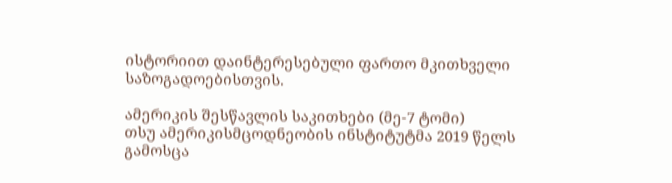ისტორიით დაინტერესებული ფართო მკითხველი საზოგადოებისთვის.

ამერიკის შესწავლის საკითხები (მე-7 ტომი)
თსუ ამერიკისმცოდნეობის ინსტიტუტმა 2019 წელს გამოსცა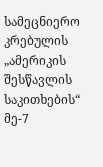სამეცნიერო კრებულის „ამერიკის შესწავლის საკითხების“ მე-7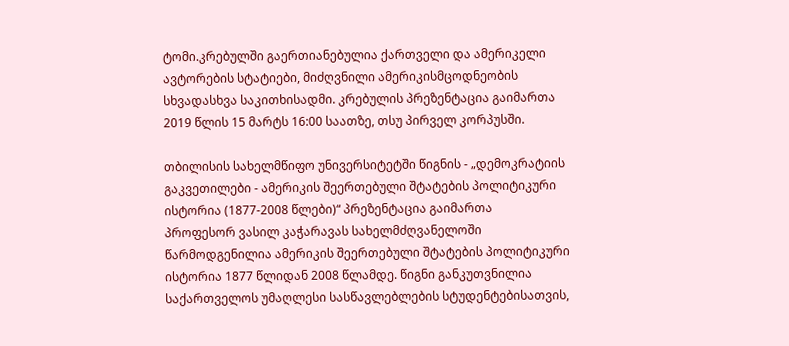ტომი.კრებულში გაერთიანებულია ქართველი და ამერიკელი ავტორების სტატიები, მიძღვნილი ამერიკისმცოდნეობის სხვადასხვა საკითხისადმი. კრებულის პრეზენტაცია გაიმართა 2019 წლის 15 მარტს 16:00 საათზე, თსუ პირველ კორპუსში.

თბილისის სახელმწიფო უნივერსიტეტში წიგნის - „დემოკრატიის გაკვეთილები - ამერიკის შეერთებული შტატების პოლიტიკური ისტორია (1877-2008 წლები)“ პრეზენტაცია გაიმართა
პროფესორ ვასილ კაჭარავას სახელმძღვანელოში წარმოდგენილია ამერიკის შეერთებული შტატების პოლიტიკური ისტორია 1877 წლიდან 2008 წლამდე. წიგნი განკუთვნილია საქართველოს უმაღლესი სასწავლებლების სტუდენტებისათვის,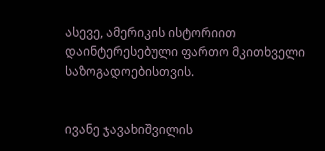ასევე, ამერიკის ისტორიით დაინტერესებული ფართო მკითხველი საზოგადოებისთვის.


ივანე ჯავახიშვილის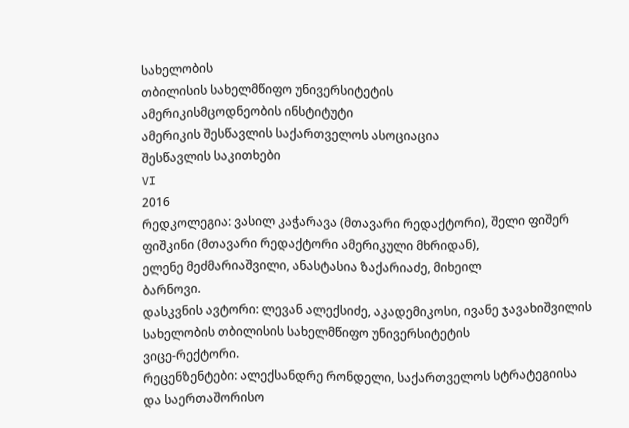სახელობის
თბილისის სახელმწიფო უნივერსიტეტის
ამერიკისმცოდნეობის ინსტიტუტი
ამერიკის შესწავლის საქართველოს ასოციაცია
შესწავლის საკითხები
VI
2016
რედკოლეგია: ვასილ კაჭარავა (მთავარი რედაქტორი), შელი ფიშერ
ფიშკინი (მთავარი რედაქტორი ამერიკული მხრიდან),
ელენე მეძმარიაშვილი, ანასტასია ზაქარიაძე, მიხეილ
ბარნოვი.
დასკვნის ავტორი: ლევან ალექსიძე, აკადემიკოსი, ივანე ჯავახიშვილის
სახელობის თბილისის სახელმწიფო უნივერსიტეტის
ვიცე-რექტორი.
რეცენზენტები: ალექსანდრე რონდელი, საქართველოს სტრატეგიისა
და საერთაშორისო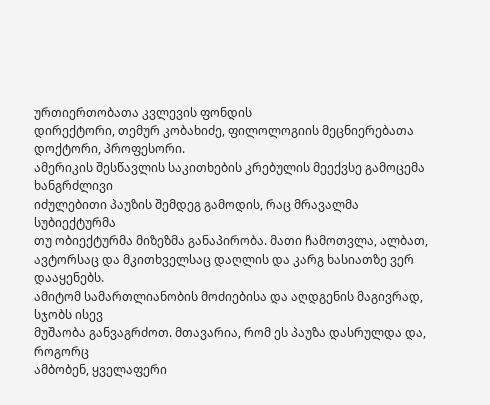ურთიერთობათა კვლევის ფონდის
დირექტორი, თემურ კობახიძე, ფილოლოგიის მეცნიერებათა
დოქტორი, პროფესორი.
ამერიკის შესწავლის საკითხების კრებულის მეექვსე გამოცემა ხანგრძლივი
იძულებითი პაუზის შემდეგ გამოდის, რაც მრავალმა სუბიექტურმა
თუ ობიექტურმა მიზეზმა განაპირობა. მათი ჩამოთვლა, ალბათ,
ავტორსაც და მკითხველსაც დაღლის და კარგ ხასიათზე ვერ დააყენებს.
ამიტომ სამართლიანობის მოძიებისა და აღდგენის მაგივრად, სჯობს ისევ
მუშაობა განვაგრძოთ. მთავარია, რომ ეს პაუზა დასრულდა და, როგორც
ამბობენ, ყველაფერი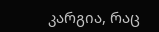კარგია, რაც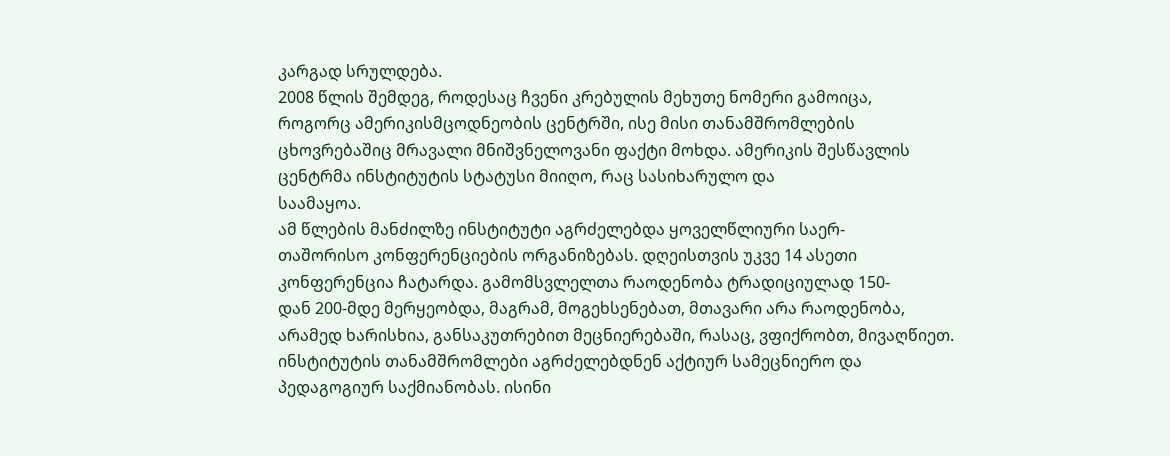კარგად სრულდება.
2008 წლის შემდეგ, როდესაც ჩვენი კრებულის მეხუთე ნომერი გამოიცა,
როგორც ამერიკისმცოდნეობის ცენტრში, ისე მისი თანამშრომლების
ცხოვრებაშიც მრავალი მნიშვნელოვანი ფაქტი მოხდა. ამერიკის შესწავლის
ცენტრმა ინსტიტუტის სტატუსი მიიღო, რაც სასიხარულო და
საამაყოა.
ამ წლების მანძილზე ინსტიტუტი აგრძელებდა ყოველწლიური საერ-
თაშორისო კონფერენციების ორგანიზებას. დღეისთვის უკვე 14 ასეთი
კონფერენცია ჩატარდა. გამომსვლელთა რაოდენობა ტრადიციულად 150-
დან 200-მდე მერყეობდა, მაგრამ, მოგეხსენებათ, მთავარი არა რაოდენობა,
არამედ ხარისხია, განსაკუთრებით მეცნიერებაში, რასაც, ვფიქრობთ, მივაღწიეთ.
ინსტიტუტის თანამშრომლები აგრძელებდნენ აქტიურ სამეცნიერო და
პედაგოგიურ საქმიანობას. ისინი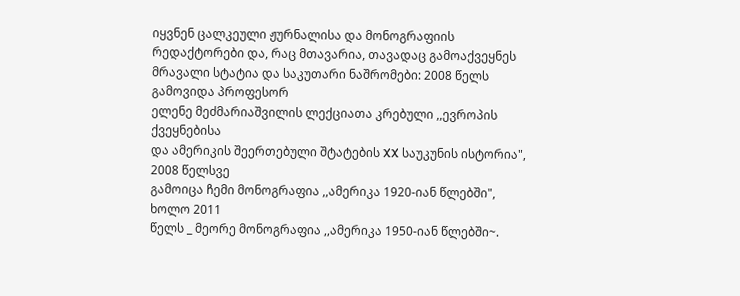იყვნენ ცალკეული ჟურნალისა და მონოგრაფიის
რედაქტორები და, რაც მთავარია, თავადაც გამოაქვეყნეს
მრავალი სტატია და საკუთარი ნაშრომები: 2008 წელს გამოვიდა პროფესორ
ელენე მეძმარიაშვილის ლექციათა კრებული ,,ევროპის ქვეყნებისა
და ამერიკის შეერთებული შტატების XX საუკუნის ისტორია", 2008 წელსვე
გამოიცა ჩემი მონოგრაფია ,,ამერიკა 1920-იან წლებში", ხოლო 2011
წელს _ მეორე მონოგრაფია ,,ამერიკა 1950-იან წლებში~.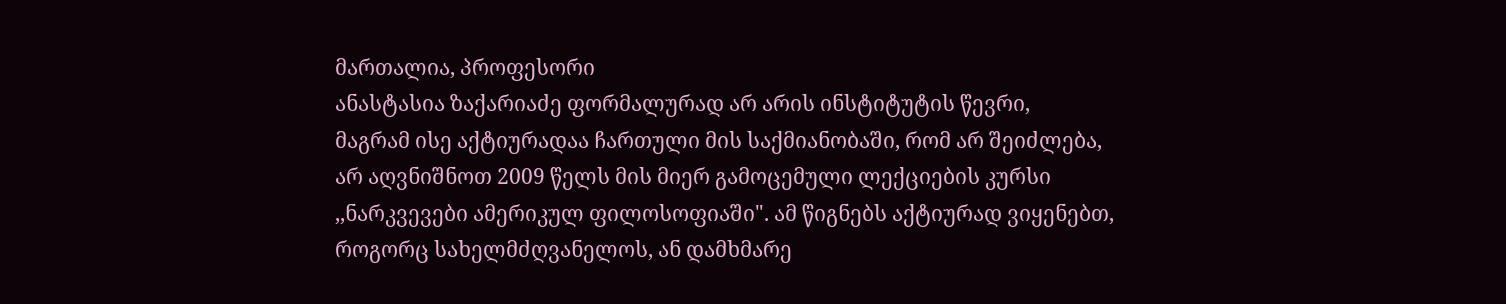მართალია, პროფესორი
ანასტასია ზაქარიაძე ფორმალურად არ არის ინსტიტუტის წევრი,
მაგრამ ისე აქტიურადაა ჩართული მის საქმიანობაში, რომ არ შეიძლება,
არ აღვნიშნოთ 2009 წელს მის მიერ გამოცემული ლექციების კურსი
,,ნარკვევები ამერიკულ ფილოსოფიაში". ამ წიგნებს აქტიურად ვიყენებთ,
როგორც სახელმძღვანელოს, ან დამხმარე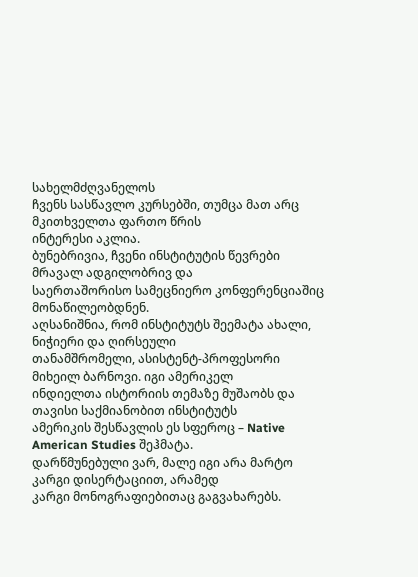სახელმძღვანელოს
ჩვენს სასწავლო კურსებში, თუმცა მათ არც მკითხველთა ფართო წრის
ინტერესი აკლია.
ბუნებრივია, ჩვენი ინსტიტუტის წევრები მრავალ ადგილობრივ და
საერთაშორისო სამეცნიერო კონფერენციაშიც მონაწილეობდნენ.
აღსანიშნია, რომ ინსტიტუტს შეემატა ახალი, ნიჭიერი და ღირსეული
თანამშრომელი, ასისტენტ-პროფესორი მიხეილ ბარნოვი. იგი ამერიკელ
ინდიელთა ისტორიის თემაზე მუშაობს და თავისი საქმიანობით ინსტიტუტს
ამერიკის შესწავლის ეს სფეროც – Native American Studies შეჰმატა.
დარწმუნებული ვარ, მალე იგი არა მარტო კარგი დისერტაციით, არამედ
კარგი მონოგრაფიებითაც გაგვახარებს.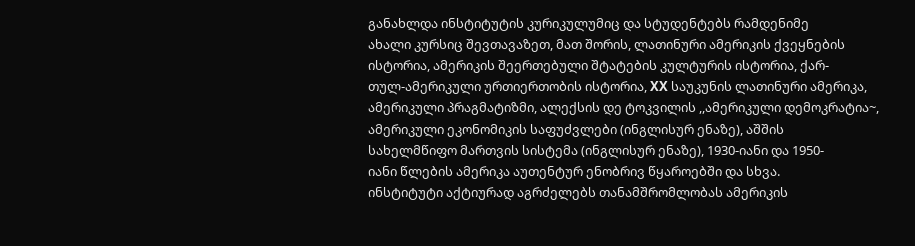განახლდა ინსტიტუტის კურიკულუმიც და სტუდენტებს რამდენიმე
ახალი კურსიც შევთავაზეთ, მათ შორის, ლათინური ამერიკის ქვეყნების
ისტორია, ამერიკის შეერთებული შტატების კულტურის ისტორია, ქარ-
თულ-ამერიკული ურთიერთობის ისტორია, XX საუკუნის ლათინური ამერიკა,
ამერიკული პრაგმატიზმი, ალექსის დე ტოკვილის ,,ამერიკული დემოკრატია~,
ამერიკული ეკონომიკის საფუძვლები (ინგლისურ ენაზე), აშშის
სახელმწიფო მართვის სისტემა (ინგლისურ ენაზე), 1930-იანი და 1950-
იანი წლების ამერიკა აუთენტურ ენობრივ წყაროებში და სხვა.
ინსტიტუტი აქტიურად აგრძელებს თანამშრომლობას ამერიკის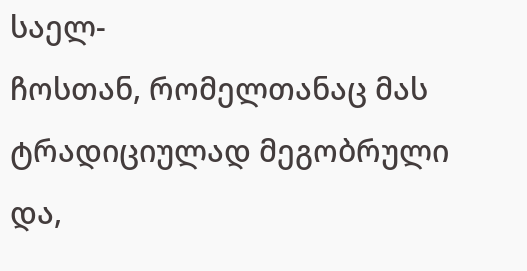საელ-
ჩოსთან, რომელთანაც მას ტრადიციულად მეგობრული და,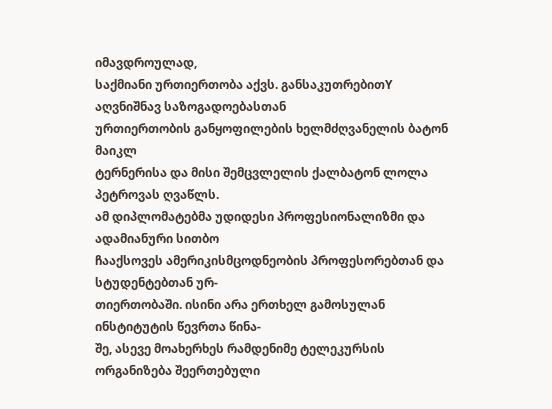იმავდროულად,
საქმიანი ურთიერთობა აქვს. განსაკუთრებითY აღვნიშნავ საზოგადოებასთან
ურთიერთობის განყოფილების ხელმძღვანელის ბატონ მაიკლ
ტერნერისა და მისი შემცვლელის ქალბატონ ლოლა პეტროვას ღვაწლს.
ამ დიპლომატებმა უდიდესი პროფესიონალიზმი და ადამიანური სითბო
ჩააქსოვეს ამერიკისმცოდნეობის პროფესორებთან და სტუდენტებთან ურ-
თიერთობაში. ისინი არა ერთხელ გამოსულან ინსტიტუტის წევრთა წინა-
შე, ასევე მოახერხეს რამდენიმე ტელეკურსის ორგანიზება შეერთებული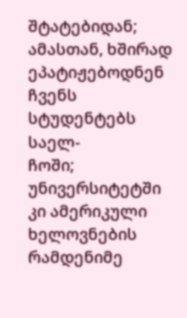შტატებიდან; ამასთან, ხშირად ეპატიჟებოდნენ ჩვენს სტუდენტებს საელ-
ჩოში; უნივერსიტეტში კი ამერიკული ხელოვნების რამდენიმე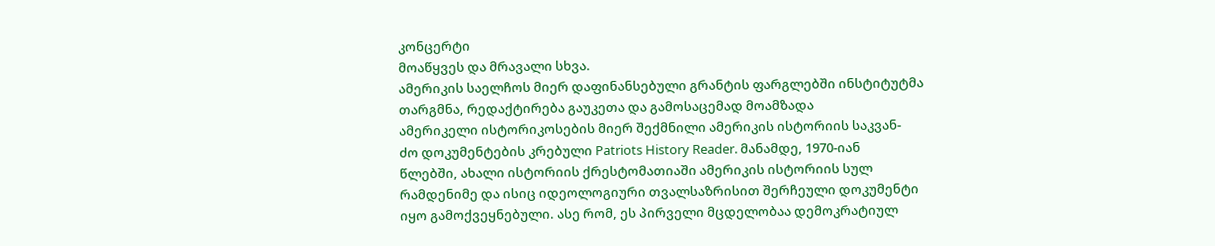კონცერტი
მოაწყვეს და მრავალი სხვა.
ამერიკის საელჩოს მიერ დაფინანსებული გრანტის ფარგლებში ინსტიტუტმა
თარგმნა, რედაქტირება გაუკეთა და გამოსაცემად მოამზადა
ამერიკელი ისტორიკოსების მიერ შექმნილი ამერიკის ისტორიის საკვან-
ძო დოკუმენტების კრებული Patriots History Reader. მანამდე, 1970-იან
წლებში, ახალი ისტორიის ქრესტომათიაში ამერიკის ისტორიის სულ
რამდენიმე და ისიც იდეოლოგიური თვალსაზრისით შერჩეული დოკუმენტი
იყო გამოქვეყნებული. ასე რომ, ეს პირველი მცდელობაა დემოკრატიულ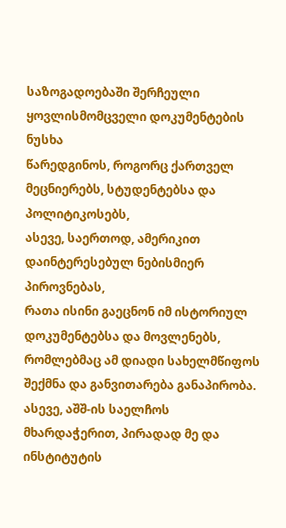საზოგადოებაში შერჩეული ყოვლისმომცველი დოკუმენტების ნუსხა
წარედგინოს, როგორც ქართველ მეცნიერებს, სტუდენტებსა და პოლიტიკოსებს,
ასევე, საერთოდ, ამერიკით დაინტერესებულ ნებისმიერ პიროვნებას,
რათა ისინი გაეცნონ იმ ისტორიულ დოკუმენტებსა და მოვლენებს,
რომლებმაც ამ დიადი სახელმწიფოს შექმნა და განვითარება განაპირობა.
ასევე, აშშ-ის საელჩოს მხარდაჭერით, პირადად მე და ინსტიტუტის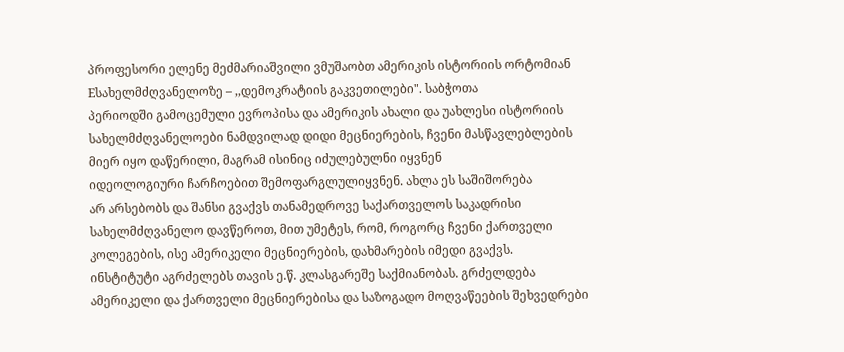პროფესორი ელენე მეძმარიაშვილი ვმუშაობთ ამერიკის ისტორიის ორტომიან
Eსახელმძღვანელოზე – ,,დემოკრატიის გაკვეთილები". საბჭოთა
პერიოდში გამოცემული ევროპისა და ამერიკის ახალი და უახლესი ისტორიის
სახელმძღვანელოები ნამდვილად დიდი მეცნიერების, ჩვენი მასწავლებლების
მიერ იყო დაწერილი, მაგრამ ისინიც იძულებულნი იყვნენ
იდეოლოგიური ჩარჩოებით შემოფარგლულიყვნენ. ახლა ეს საშიშორება
არ არსებობს და შანსი გვაქვს თანამედროვე საქართველოს საკადრისი
სახელმძღვანელო დავწეროთ, მით უმეტეს, რომ, როგორც ჩვენი ქართველი
კოლეგების, ისე ამერიკელი მეცნიერების, დახმარების იმედი გვაქვს.
ინსტიტუტი აგრძელებს თავის ე.წ. კლასგარეშე საქმიანობას. გრძელდება
ამერიკელი და ქართველი მეცნიერებისა და საზოგადო მოღვაწეების შეხვედრები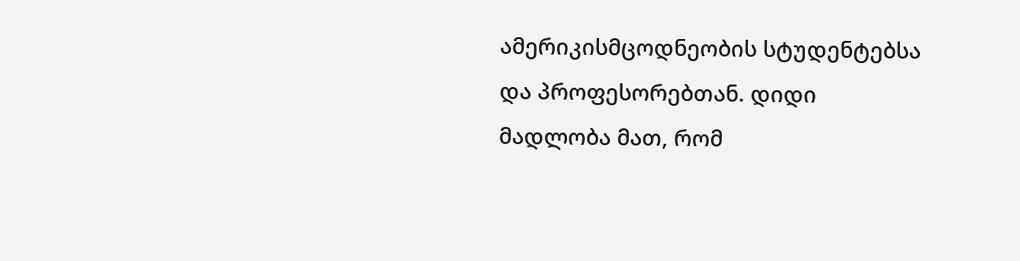ამერიკისმცოდნეობის სტუდენტებსა და პროფესორებთან. დიდი
მადლობა მათ, რომ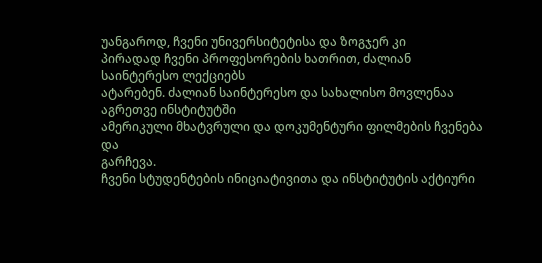უანგაროდ, ჩვენი უნივერსიტეტისა და ზოგჯერ კი
პირადად ჩვენი პროფესორების ხათრით, ძალიან საინტერესო ლექციებს
ატარებენ. ძალიან საინტერესო და სახალისო მოვლენაა აგრეთვე ინსტიტუტში
ამერიკული მხატვრული და დოკუმენტური ფილმების ჩვენება და
გარჩევა.
ჩვენი სტუდენტების ინიციატივითა და ინსტიტუტის აქტიური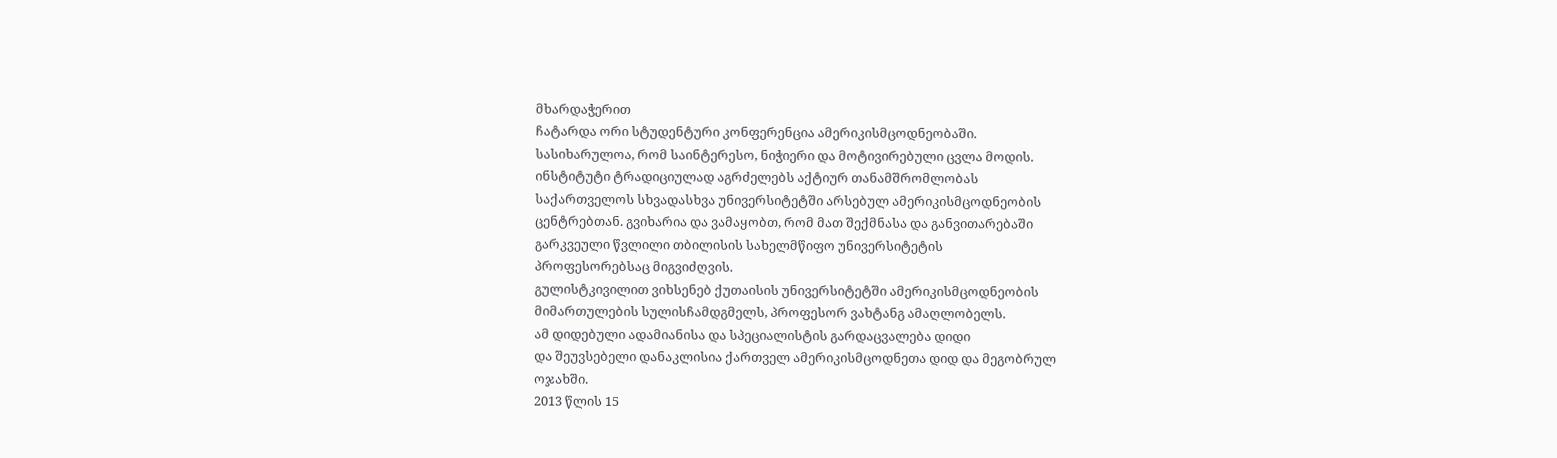მხარდაჭერით
ჩატარდა ორი სტუდენტური კონფერენცია ამერიკისმცოდნეობაში.
სასიხარულოა, რომ საინტერესო, ნიჭიერი და მოტივირებული ცვლა მოდის.
ინსტიტუტი ტრადიციულად აგრძელებს აქტიურ თანამშრომლობას
საქართველოს სხვადასხვა უნივერსიტეტში არსებულ ამერიკისმცოდნეობის
ცენტრებთან. გვიხარია და ვამაყობთ, რომ მათ შექმნასა და განვითარებაში
გარკვეული წვლილი თბილისის სახელმწიფო უნივერსიტეტის
პროფესორებსაც მიგვიძღვის.
გულისტკივილით ვიხსენებ ქუთაისის უნივერსიტეტში ამერიკისმცოდნეობის
მიმართულების სულისჩამდგმელს, პროფესორ ვახტანგ ამაღლობელს.
ამ დიდებული ადამიანისა და სპეციალისტის გარდაცვალება დიდი
და შეუვსებელი დანაკლისია ქართველ ამერიკისმცოდნეთა დიდ და მეგობრულ
ოჯახში.
2013 წლის 15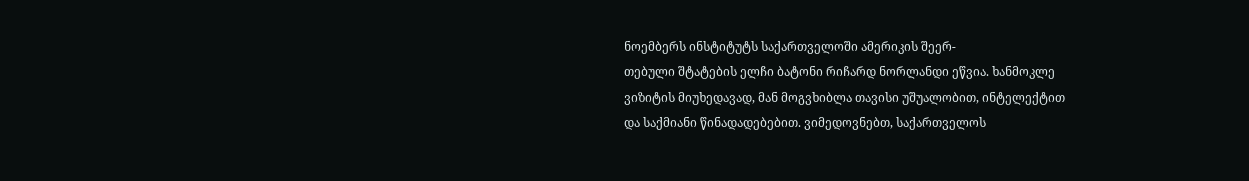ნოემბერს ინსტიტუტს საქართველოში ამერიკის შეერ-
თებული შტატების ელჩი ბატონი რიჩარდ ნორლანდი ეწვია. ხანმოკლე
ვიზიტის მიუხედავად, მან მოგვხიბლა თავისი უშუალობით, ინტელექტით
და საქმიანი წინადადებებით. ვიმედოვნებთ, საქართველოს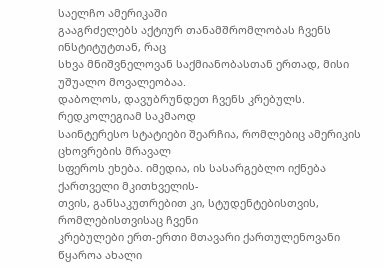საელჩო ამერიკაში
გააგრძელებს აქტიურ თანამშრომლობას ჩვენს ინსტიტუტთან, რაც
სხვა მნიშვნელოვან საქმიანობასთან ერთად, მისი უშუალო მოვალეობაა.
დაბოლოს, დავუბრუნდეთ ჩვენს კრებულს. რედკოლეგიამ საკმაოდ
საინტერესო სტატიები შეარჩია, რომლებიც ამერიკის ცხოვრების მრავალ
სფეროს ეხება. იმედია, ის სასარგებლო იქნება ქართველი მკითხველის-
თვის, განსაკუთრებით კი, სტუდენტებისთვის, რომლებისთვისაც ჩვენი
კრებულები ერთ-ერთი მთავარი ქართულენოვანი წყაროა ახალი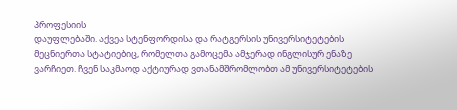პროფესიის
დაუფლებაში. აქვეა სტენფორდისა და რატგერსის უნივერსიტეტების
მეცნიერთა სტატიებიც, რომელთა გამოცემა ამჯერად ინგლისურ ენაზე
ვარჩიეთ. ჩვენ საკმაოდ აქტიურად ვთანამშრომლობთ ამ უნივერსიტეტების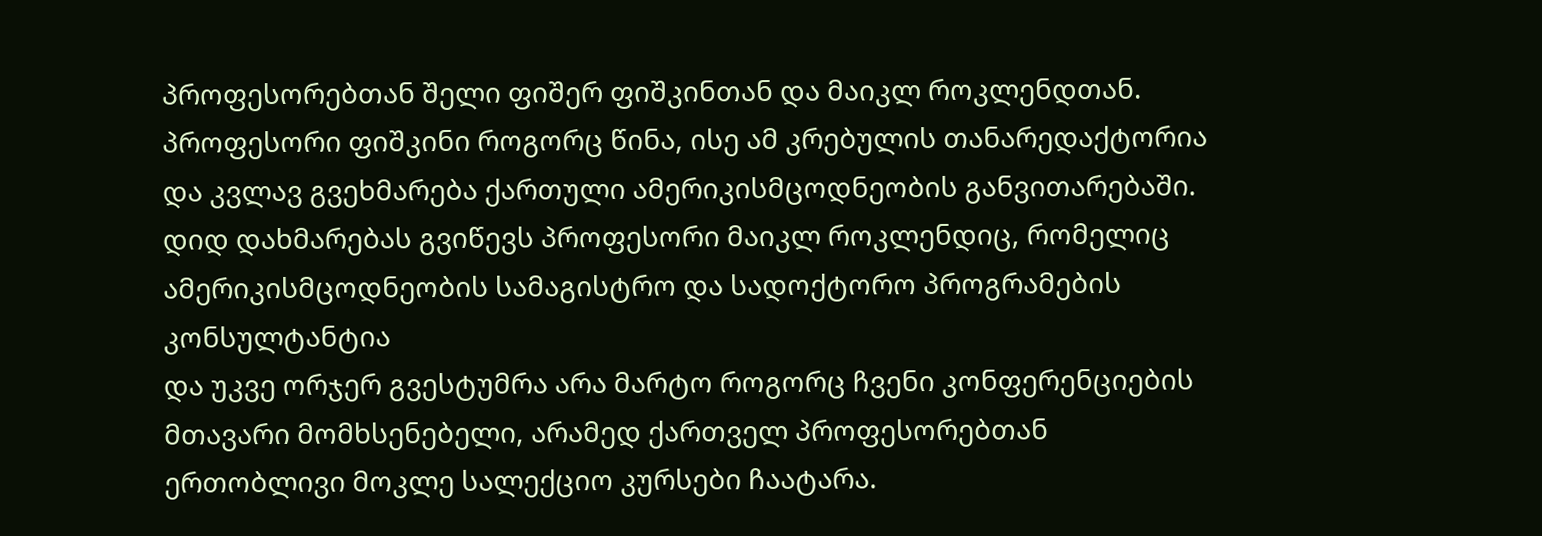პროფესორებთან შელი ფიშერ ფიშკინთან და მაიკლ როკლენდთან.
პროფესორი ფიშკინი როგორც წინა, ისე ამ კრებულის თანარედაქტორია
და კვლავ გვეხმარება ქართული ამერიკისმცოდნეობის განვითარებაში.
დიდ დახმარებას გვიწევს პროფესორი მაიკლ როკლენდიც, რომელიც
ამერიკისმცოდნეობის სამაგისტრო და სადოქტორო პროგრამების კონსულტანტია
და უკვე ორჯერ გვესტუმრა არა მარტო როგორც ჩვენი კონფერენციების
მთავარი მომხსენებელი, არამედ ქართველ პროფესორებთან
ერთობლივი მოკლე სალექციო კურსები ჩაატარა.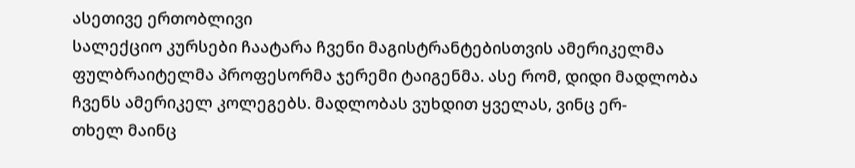ასეთივე ერთობლივი
სალექციო კურსები ჩაატარა ჩვენი მაგისტრანტებისთვის ამერიკელმა
ფულბრაიტელმა პროფესორმა ჯერემი ტაიგენმა. ასე რომ, დიდი მადლობა
ჩვენს ამერიკელ კოლეგებს. მადლობას ვუხდით ყველას, ვინც ერ-
თხელ მაინც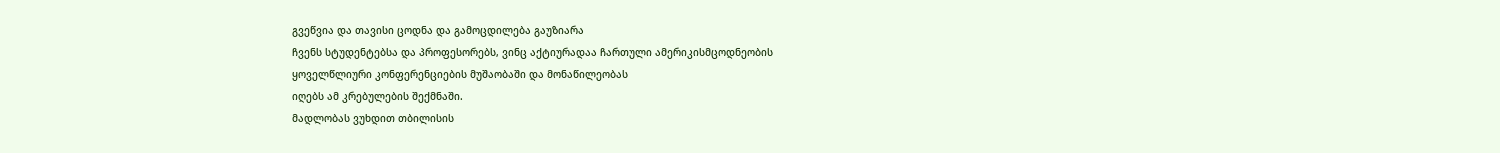გვეწვია და თავისი ცოდნა და გამოცდილება გაუზიარა
ჩვენს სტუდენტებსა და პროფესორებს, ვინც აქტიურადაა ჩართული ამერიკისმცოდნეობის
ყოველწლიური კონფერენციების მუშაობაში და მონაწილეობას
იღებს ამ კრებულების შექმნაში.
მადლობას ვუხდით თბილისის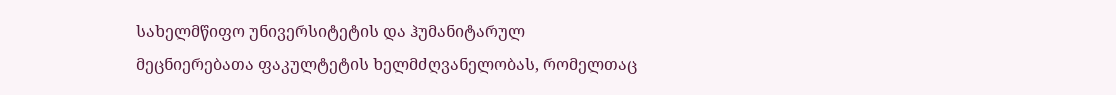სახელმწიფო უნივერსიტეტის და ჰუმანიტარულ
მეცნიერებათა ფაკულტეტის ხელმძღვანელობას, რომელთაც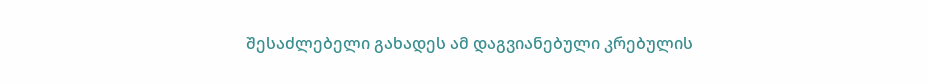შესაძლებელი გახადეს ამ დაგვიანებული კრებულის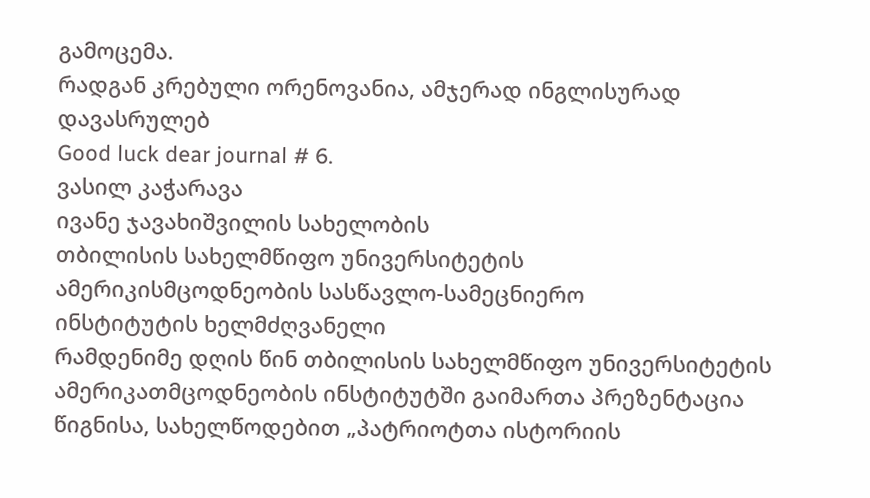გამოცემა.
რადგან კრებული ორენოვანია, ამჯერად ინგლისურად დავასრულებ
Good luck dear journal # 6.
ვასილ კაჭარავა
ივანე ჯავახიშვილის სახელობის
თბილისის სახელმწიფო უნივერსიტეტის
ამერიკისმცოდნეობის სასწავლო-სამეცნიერო
ინსტიტუტის ხელმძღვანელი
რამდენიმე დღის წინ თბილისის სახელმწიფო უნივერსიტეტის ამერიკათმცოდნეობის ინსტიტუტში გაიმართა პრეზენტაცია წიგნისა, სახელწოდებით „პატრიოტთა ისტორიის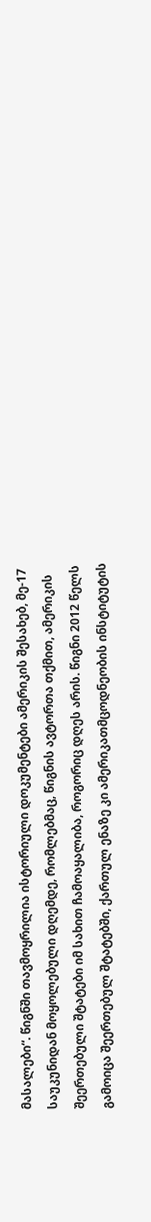მასალები“. წიგნში თავმოყრილია ისტორიული დოკუმენტები ამერიკის შესახებ, მე-17 საუკუნიდან მოყოლებული დღემდე, რომლებმაც, წიგნის ავტორთა თქმით, ამერიკის შეერთებული შტატები იმ სახით ჩამოაყალიბა, როგორიც დღეს არის. წიგნი 2012 წელს გამოიცა შეერთებულ შტატებში, ქართულ ენაზე კი ამერიკათმცოდნეობის ინსტიტუტის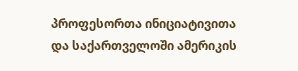პროფესორთა ინიციატივითა და საქართველოში ამერიკის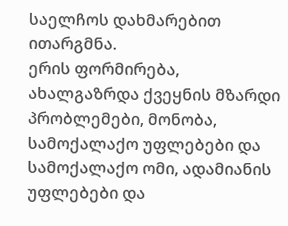საელჩოს დახმარებით ითარგმნა.
ერის ფორმირება, ახალგაზრდა ქვეყნის მზარდი პრობლემები, მონობა, სამოქალაქო უფლებები და სამოქალაქო ომი, ადამიანის უფლებები და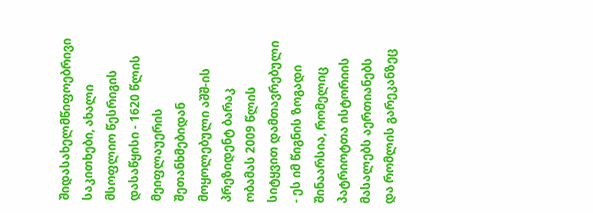შიდასახელმწიფოებრივი საკითხები, ახალი მსოფლიო წესრიგის დასაწყისი - 1620 წლის მეიფლაუერის შეთანხმებიდან მოყოლებული აშშ-ის პრეზიდენტ ბარაკ ობამას 2009 წლის სიტყვით დამთავრებული - ეს იმ წიგნის ზოგადი შინაარსია, რომელიც პატრიოტთა ისტორიის მასალებს აერთიანებს და რომლის გარეკანზეც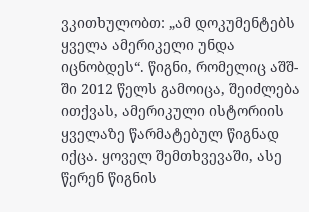ვკითხულობთ: „ამ დოკუმენტებს ყველა ამერიკელი უნდა იცნობდეს“. წიგნი, რომელიც აშშ-ში 2012 წელს გამოიცა, შეიძლება ითქვას, ამერიკული ისტორიის ყველაზე წარმატებულ წიგნად იქცა. ყოველ შემთხვევაში, ასე წერენ წიგნის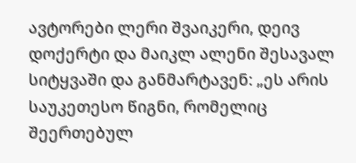ავტორები ლერი შვაიკერი, დეივ დოქერტი და მაიკლ ალენი შესავალ სიტყვაში და განმარტავენ: „ეს არის საუკეთესო წიგნი, რომელიც შეერთებულ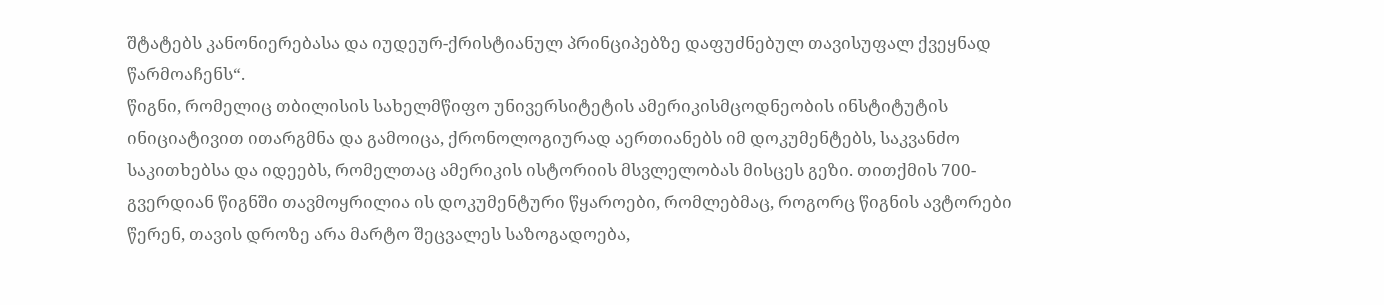შტატებს კანონიერებასა და იუდეურ-ქრისტიანულ პრინციპებზე დაფუძნებულ თავისუფალ ქვეყნად წარმოაჩენს“.
წიგნი, რომელიც თბილისის სახელმწიფო უნივერსიტეტის ამერიკისმცოდნეობის ინსტიტუტის ინიციატივით ითარგმნა და გამოიცა, ქრონოლოგიურად აერთიანებს იმ დოკუმენტებს, საკვანძო საკითხებსა და იდეებს, რომელთაც ამერიკის ისტორიის მსვლელობას მისცეს გეზი. თითქმის 700-გვერდიან წიგნში თავმოყრილია ის დოკუმენტური წყაროები, რომლებმაც, როგორც წიგნის ავტორები წერენ, თავის დროზე არა მარტო შეცვალეს საზოგადოება,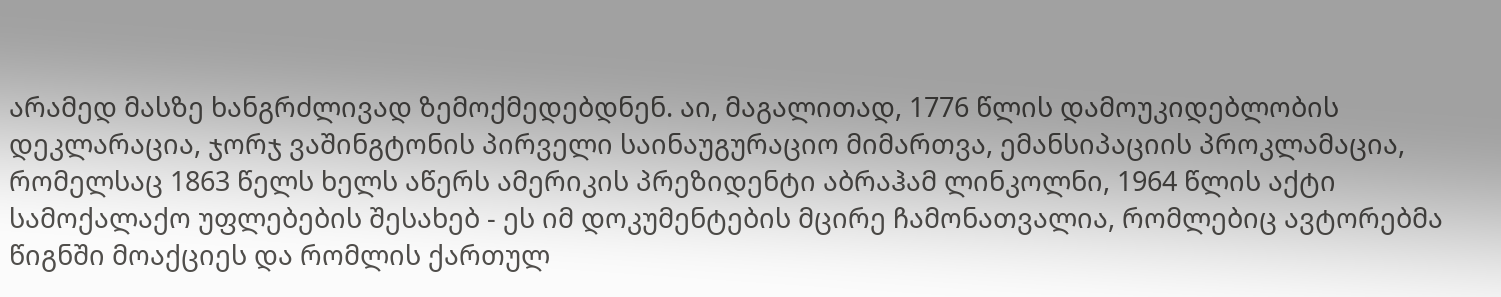არამედ მასზე ხანგრძლივად ზემოქმედებდნენ. აი, მაგალითად, 1776 წლის დამოუკიდებლობის დეკლარაცია, ჯორჯ ვაშინგტონის პირველი საინაუგურაციო მიმართვა, ემანსიპაციის პროკლამაცია, რომელსაც 1863 წელს ხელს აწერს ამერიკის პრეზიდენტი აბრაჰამ ლინკოლნი, 1964 წლის აქტი სამოქალაქო უფლებების შესახებ - ეს იმ დოკუმენტების მცირე ჩამონათვალია, რომლებიც ავტორებმა წიგნში მოაქციეს და რომლის ქართულ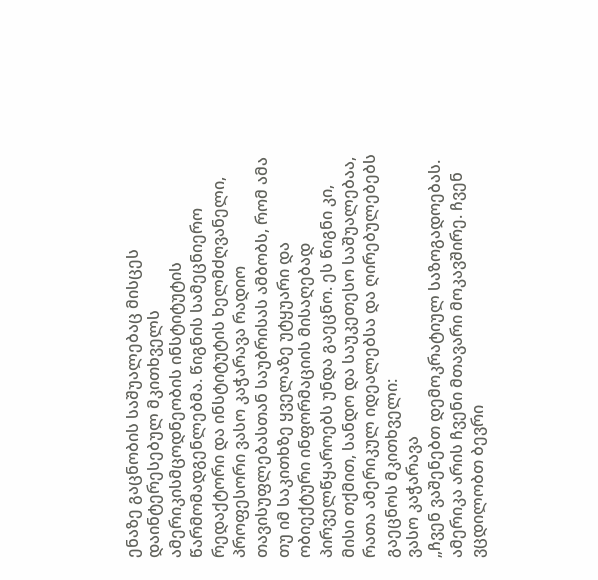ენაზე გაცნობის საშუალებაც მისცეს დაინტერესებულ მკითხველს ამერიკისმცოდნეობის ინსტიტუტის წარმომადგენლებმა. წიგნის სამეცნიერო რედაქტორი და ინსტიტუტის ხელმძღვანელი, პროფესორი ვასო კაჭარავა რადიო თავისუფლებასთან საუბრისას ამბობს, რომ ამა თუ იმ საკითხზე ყველაზე უტყუარი და ობიექტური ინფორმაციის მისაღებად პირველწყაროებს უნდა გაეცნო. ეს წიგნი კი, მისი თქმით, სანდო და საუკეთესო საშუალებაა, რათა ამერიკულ იდეალებსა და ღირებულებებს გაეცნოს მკითხველი:
ვასო კაჭარავა
„ჩვენ ვაშენებთ დემოკრატიულ საზოგადოებას. ამერიკა არის ჩვენი მთავარი მოკავშირე. ჩვენ ვცდილობთ ბევრი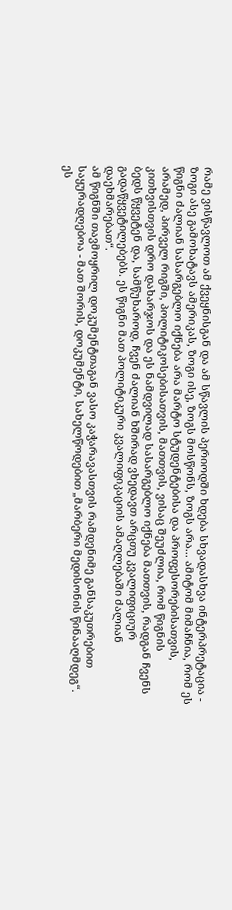რამე ვისწავლოთ ამ ქვეყნისგან და ამ სწავლის პერიოდში ხდება სხვადასხვა ინტერპრეტაცია - ზოგი ასე გამოხატავს ამერიკას, ზოგი ისე, ზოგს მოსწონს, ზოგს არა... ამიტომ მიმაჩნია, რომ ეს წიგნი ძალიან სასარგებლო იქნება არა მარტო სტუდენტებისა და პროფესორებისათვის, არამედ, პირველ რიგში, პოლიტიკოსებისათვის, მათთვის, ვისაც შეუძლია, რომ წიგნის კითხვისთვის დრო დახარჯოს და ეს ნამდვილად სასარგებლო იქნება მათთვის, რადგან ჩვენს ბედს წყვეტენ და, სამწუხაროდ, ჩვენ ძალიან ხშირად ვხედავთ არცთუ კვალიფიციურ გადაწყვეტილებებს. ეს წიგნი მათ პოლიტიკური კვალიფიკაციის ამაღლებაში ძალიან დაეხმარებათ“.
ამ წიგნში თავმოყრილ დოკუმენტთაგან ვასო კაჭარავასთვის რამდენიმე განსაკუთრებით საყურადღებოა - მათ შორის, დოკუმენტი, სახელწოდებით „მარბერი მედისონის წინააღმდეგ“. ეს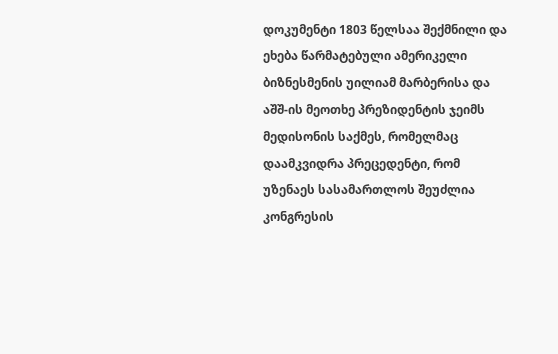დოკუმენტი 1803 წელსაა შექმნილი და ეხება წარმატებული ამერიკელი ბიზნესმენის უილიამ მარბერისა და აშშ-ის მეოთხე პრეზიდენტის ჯეიმს მედისონის საქმეს, რომელმაც დაამკვიდრა პრეცედენტი, რომ უზენაეს სასამართლოს შეუძლია კონგრესის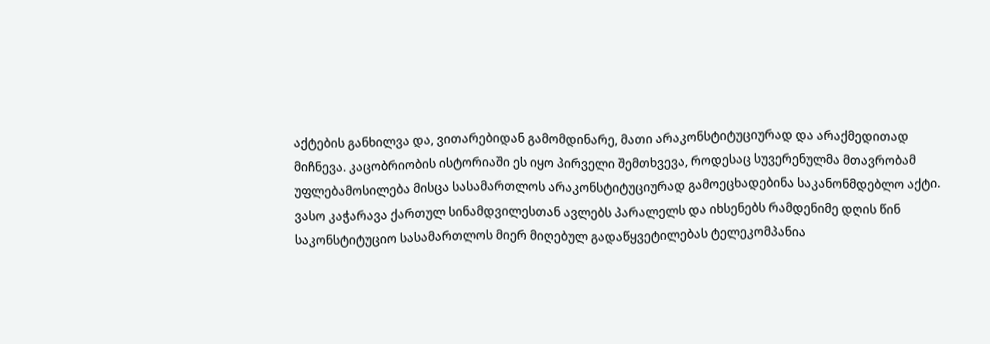აქტების განხილვა და, ვითარებიდან გამომდინარე, მათი არაკონსტიტუციურად და არაქმედითად მიჩნევა. კაცობრიობის ისტორიაში ეს იყო პირველი შემთხვევა, როდესაც სუვერენულმა მთავრობამ უფლებამოსილება მისცა სასამართლოს არაკონსტიტუციურად გამოეცხადებინა საკანონმდებლო აქტი. ვასო კაჭარავა ქართულ სინამდვილესთან ავლებს პარალელს და იხსენებს რამდენიმე დღის წინ საკონსტიტუციო სასამართლოს მიერ მიღებულ გადაწყვეტილებას ტელეკომპანია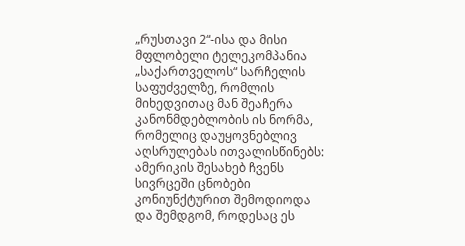„რუსთავი 2“-ისა და მისი მფლობელი ტელეკომპანია „საქართველოს“ სარჩელის საფუძველზე, რომლის მიხედვითაც მან შეაჩერა კანონმდებლობის ის ნორმა, რომელიც დაუყოვნებლივ აღსრულებას ითვალისწინებს:
ამერიკის შესახებ ჩვენს სივრცეში ცნობები კონიუნქტურით შემოდიოდა და შემდგომ, როდესაც ეს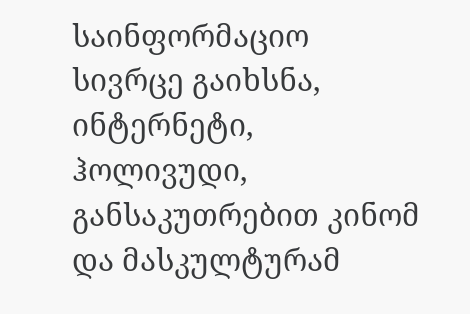საინფორმაციო სივრცე გაიხსნა, ინტერნეტი, ჰოლივუდი, განსაკუთრებით კინომ და მასკულტურამ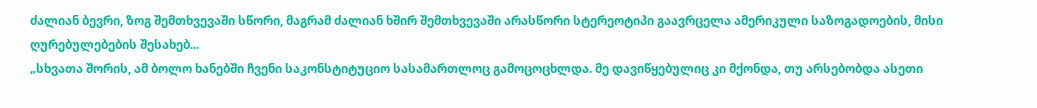ძალიან ბევრი, ზოგ შემთხვევაში სწორი, მაგრამ ძალიან ხშირ შემთხვევაში არასწორი სტერეოტიპი გაავრცელა ამერიკული საზოგადოების, მისი ღურებულებების შესახებ...
„სხვათა შორის, ამ ბოლო ხანებში ჩვენი საკონსტიტუციო სასამართლოც გამოცოცხლდა. მე დავიწყებულიც კი მქონდა, თუ არსებობდა ასეთი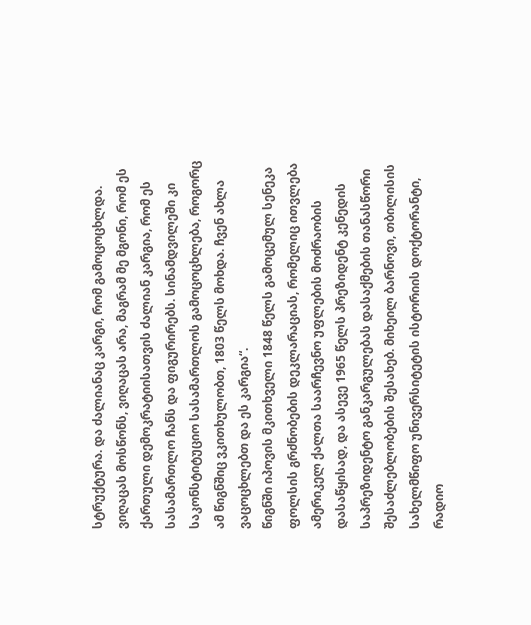სტრუქტურა. და ძალიანაც კარგი, რომ გამოცოცხლდა. ვიღაცას მოსწონს, ვიღაცას არა, მაგრამ მე მგონი, რომ ეს ქართული დემოკრატიისათვის ძალიან კარგია, რომ ეს სასამართლო ჩანს და ფიგურირებს. სინამდვილეში კი საკონსტიტუციო სასამართლოს გამოცოცხლება, როგორც ამ წიგნშიც ვკითხულობთ, 1803 წელს მოხდა. ჩვენ ახლა ვაცოცხლებთ და ეს კარგია“.
წიგნში იპოვის მკითხველი 1848 წელს გამოცემულ სენეკა ფოლსის გრძნობების დეკლარაციას, რომელიც ითვლება ამერიკელ ქალთა საარჩევნო უფლების მოძრაობის დასაწყისად, და ასევე 1965 წელს პრეზიდენტ კენედის საპრეზიდენტო განკარგულებას დასაქმების თანასწორი შესაძლებლობების შესახებ. მიხეილ ბარნოვი, თბილისის სახელმწიფო უნივერსიტეტის ისტორიის დოქტორანტი, რადიო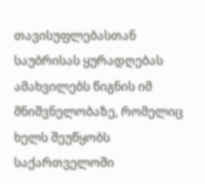თავისუფლებასთან საუბრისას ყურადღებას ამახვილებს წიგნის იმ მნიშვნელობაზე, რომელიც ხელს შეუწყობს საქართველოში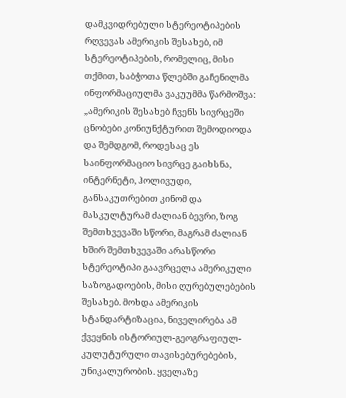დამკვიდრებული სტერეოტიპების რღვევას ამერიკის შესახებ, იმ სტერეოტიპების, რომელიც, მისი თქმით, საბჭოთა წლებში გაჩენილმა ინფორმაციულმა ვაკუუმმა წარმოშვა:
„ამერიკის შესახებ ჩვენს სივრცეში ცნობები კონიუნქტურით შემოდიოდა და შემდგომ, როდესაც ეს საინფორმაციო სივრცე გაიხსნა, ინტერნეტი, ჰოლივუდი, განსაკუთრებით კინომ და მასკულტურამ ძალიან ბევრი, ზოგ შემთხვევაში სწორი, მაგრამ ძალიან ხშირ შემთხვევაში არასწორი სტერეოტიპი გაავრცელა ამერიკული საზოგადოების, მისი ღურებულებების შესახებ. მოხდა ამერიკის სტანდარტიზაცია, ნიველირება ამ ქვეყნის ისტორიულ-გეოგრაფიულ-კულუტურული თავისებურებების, უნიკალურობის. ყველაზე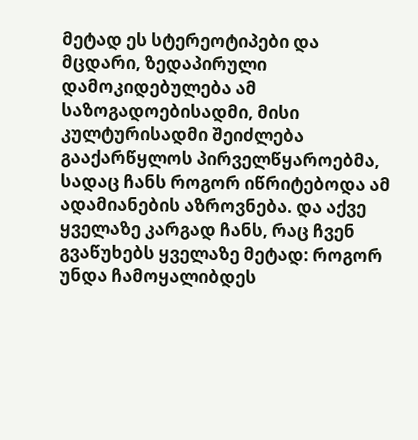მეტად ეს სტერეოტიპები და მცდარი, ზედაპირული დამოკიდებულება ამ საზოგადოებისადმი, მისი კულტურისადმი შეიძლება გააქარწყლოს პირველწყაროებმა, სადაც ჩანს როგორ იწრიტებოდა ამ ადამიანების აზროვნება. და აქვე ყველაზე კარგად ჩანს, რაც ჩვენ გვაწუხებს ყველაზე მეტად: როგორ უნდა ჩამოყალიბდეს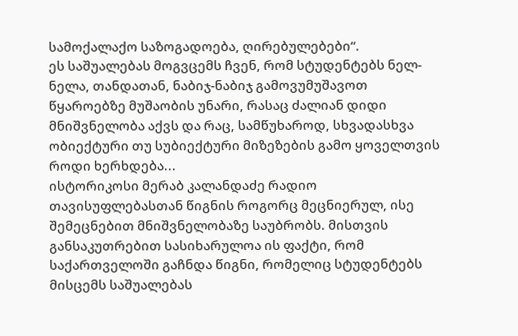სამოქალაქო საზოგადოება, ღირებულებები“.
ეს საშუალებას მოგვცემს ჩვენ, რომ სტუდენტებს ნელ-ნელა, თანდათან, ნაბიჯ-ნაბიჯ გამოვუმუშავოთ წყაროებზე მუშაობის უნარი, რასაც ძალიან დიდი მნიშვნელობა აქვს და რაც, სამწუხაროდ, სხვადასხვა ობიექტური თუ სუბიექტური მიზეზების გამო ყოველთვის როდი ხერხდება...
ისტორიკოსი მერაბ კალანდაძე რადიო თავისუფლებასთან წიგნის როგორც მეცნიერულ, ისე შემეცნებით მნიშვნელობაზე საუბრობს. მისთვის განსაკუთრებით სასიხარულოა ის ფაქტი, რომ საქართველოში გაჩნდა წიგნი, რომელიც სტუდენტებს მისცემს საშუალებას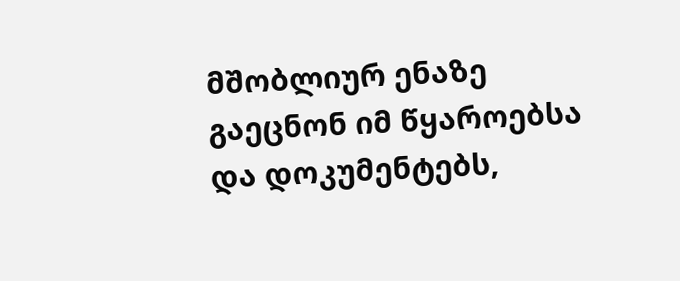მშობლიურ ენაზე გაეცნონ იმ წყაროებსა და დოკუმენტებს,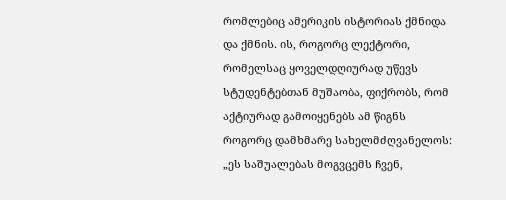რომლებიც ამერიკის ისტორიას ქმნიდა და ქმნის. ის, როგორც ლექტორი, რომელსაც ყოველდღიურად უწევს სტუდენტებთან მუშაობა, ფიქრობს, რომ აქტიურად გამოიყენებს ამ წიგნს როგორც დამხმარე სახელმძღვანელოს:
„ეს საშუალებას მოგვცემს ჩვენ,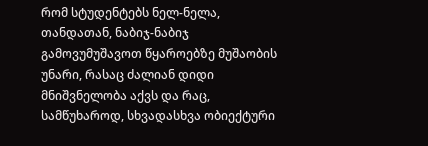რომ სტუდენტებს ნელ-ნელა, თანდათან, ნაბიჯ-ნაბიჯ გამოვუმუშავოთ წყაროებზე მუშაობის უნარი, რასაც ძალიან დიდი მნიშვნელობა აქვს და რაც, სამწუხაროდ, სხვადასხვა ობიექტური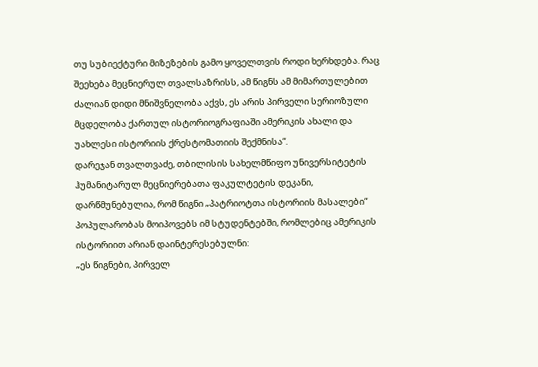თუ სუბიექტური მიზეზების გამო ყოველთვის როდი ხერხდება. რაც შეეხება მეცნიერულ თვალსაზრისს, ამ წიგნს ამ მიმართულებით ძალიან დიდი მნიშვნელობა აქვს, ეს არის პირველი სერიოზული მცდელობა ქართულ ისტორიოგრაფიაში ამერიკის ახალი და უახლესი ისტორიის ქრესტომათიის შექმნისა“.
დარეჯან თვალთვაძე, თბილისის სახელმწიფო უნივერსიტეტის ჰუმანიტარულ მეცნიერებათა ფაკულტეტის დეკანი, დარწმუნებულია, რომ წიგნი „პატრიოტთა ისტორიის მასალები“ პოპულარობას მოიპოვებს იმ სტუდენტებში, რომლებიც ამერიკის ისტორიით არიან დაინტერესებულნი:
„ეს წიგნები, პირველ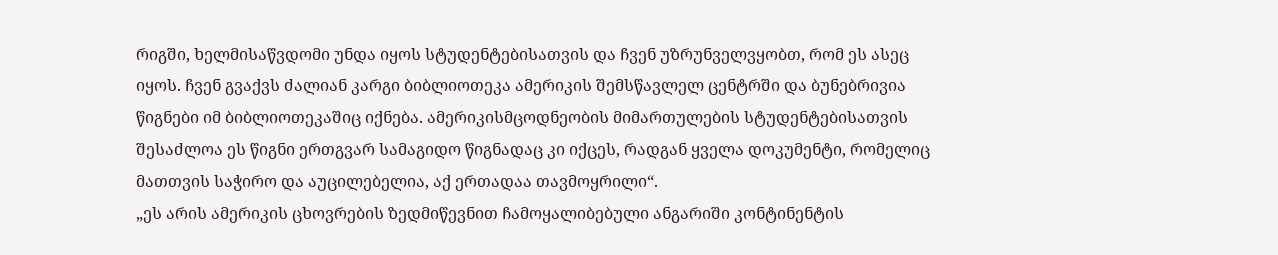რიგში, ხელმისაწვდომი უნდა იყოს სტუდენტებისათვის და ჩვენ უზრუნველვყობთ, რომ ეს ასეც იყოს. ჩვენ გვაქვს ძალიან კარგი ბიბლიოთეკა ამერიკის შემსწავლელ ცენტრში და ბუნებრივია წიგნები იმ ბიბლიოთეკაშიც იქნება. ამერიკისმცოდნეობის მიმართულების სტუდენტებისათვის შესაძლოა ეს წიგნი ერთგვარ სამაგიდო წიგნადაც კი იქცეს, რადგან ყველა დოკუმენტი, რომელიც მათთვის საჭირო და აუცილებელია, აქ ერთადაა თავმოყრილი“.
„ეს არის ამერიკის ცხოვრების ზედმიწევნით ჩამოყალიბებული ანგარიში კონტინენტის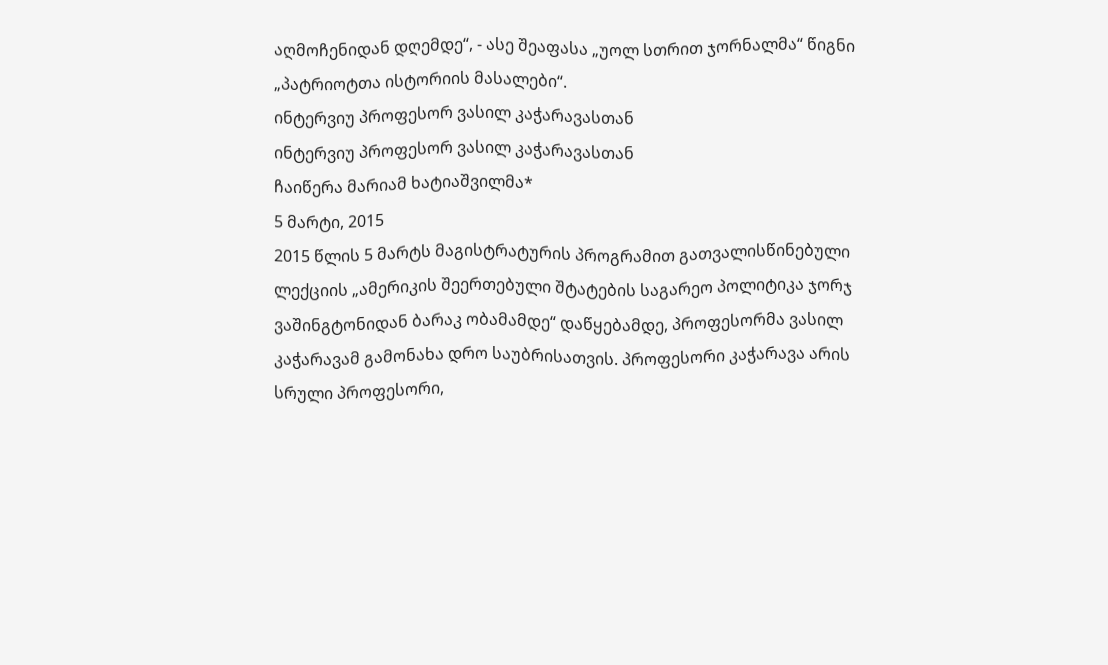აღმოჩენიდან დღემდე“, - ასე შეაფასა „უოლ სთრით ჯორნალმა“ წიგნი „პატრიოტთა ისტორიის მასალები“.
ინტერვიუ პროფესორ ვასილ კაჭარავასთან
ინტერვიუ პროფესორ ვასილ კაჭარავასთან
ჩაიწერა მარიამ ხატიაშვილმა*
5 მარტი, 2015
2015 წლის 5 მარტს მაგისტრატურის პროგრამით გათვალისწინებული ლექციის „ამერიკის შეერთებული შტატების საგარეო პოლიტიკა ჯორჯ ვაშინგტონიდან ბარაკ ობამამდე“ დაწყებამდე, პროფესორმა ვასილ კაჭარავამ გამონახა დრო საუბრისათვის. პროფესორი კაჭარავა არის სრული პროფესორი,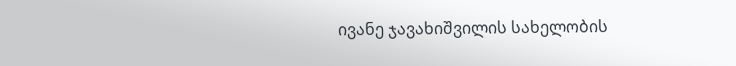ივანე ჯავახიშვილის სახელობის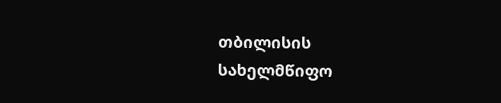თბილისის სახელმწიფო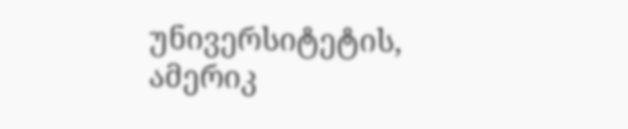უნივერსიტეტის, ამერიკ